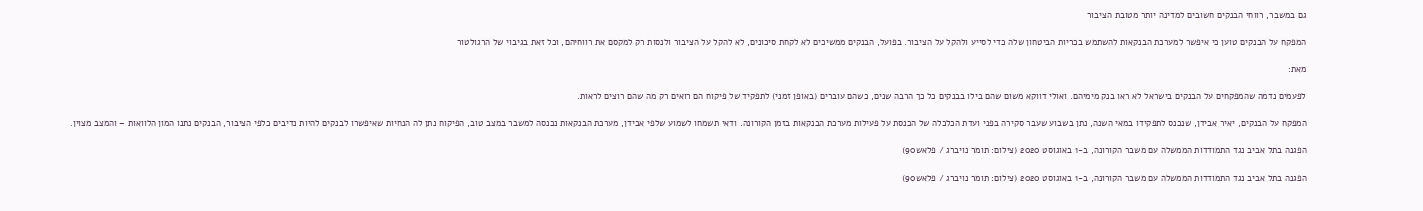גם במשבר, רווחי הבנקים חשובים למדינה יותר מטובת הציבור

המפקח על הבנקים טוען כי איפשר למערכת הבנקאות להשתמש בכריות הביטחון שלה כדי לסייע ולהקל על הציבור. בפועל, הבנקים ממשיכים לא לקחת סיכונים, לא להקל על הציבור ולנסות רק למקסם את רווחיהם, וכל זאת בגיבוי של הרגולטור

מאת:

לפעמים נדמה שהמפקחים על הבנקים בישראל לא ראו בנק מימיהם. ואולי דווקא משום שהם בילו בבנקים כל כך הרבה שנים, כשהם עוברים (באופן זמני) לתפקיד של פיקוח הם רואים רק מה שהם רוצים לראות.

המפקח על הבנקים, יאיר אבידן, שנכנס לתפקידו במאי השנה, נתן בשבוע שעבר סקירה בפני ועדת הכלכלה של הכנסת על פעילות מערכת הבנקאות בזמן הקורונה. ודאי תשמחו לשמוע שלפי אבידן, מערכת הבנקאות נכנסה למשבר במצב טוב, הפיקוח נתן לה הנחיות שאיפשרו לבנקים להיות נדיבים כלפי הציבור, הבנקים נתנו המון הלוואות – והמצב מצוין.

הפגנה בתל אביב נגד התמודדות הממשלה עם משבר הקורונה, ב-1 באוגוסט 2020 (צילום: תומר נויברג / פלאש90)

הפגנה בתל אביב נגד התמודדות הממשלה עם משבר הקורונה, ב-1 באוגוסט 2020 (צילום: תומר נויברג / פלאש90)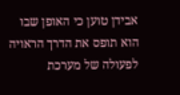אבידן טוען כי האופן שבו הוא תופס את הדרך הראויה לפעולה של מערכת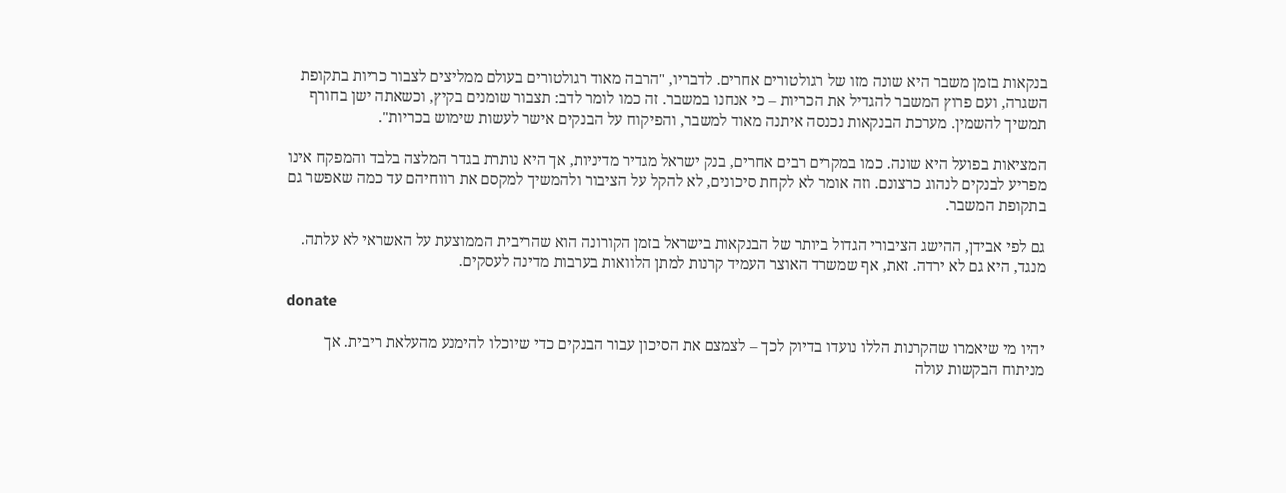בנקאות בזמן משבר היא שונה מזו של רגולטורים אחרים. לדבריו, "הרבה מאוד רגולטורים בעולם ממליצים לצבור כריות בתקופת השגרה, ועם פרוץ המשבר להגדיל את הכריות – כי אנחנו במשבר. זה כמו לומר לדב: תצבור שומנים בקיץ, וכשאתה ישן בחורף תמשיך להשמין. מערכת הבנקאות נכנסה איתנה מאוד למשבר, והפיקוח על הבנקים אישר לעשות שימוש בכריות".

המציאות בפועל היא שונה. כמו במקרים רבים אחרים, בנק ישראל מגדיר מדיניות, אך היא נותרת בגדר המלצה בלבד והמפקח אינו מפריע לבנקים לנהוג כרצונם. וזה אומר לא לקחת סיכונים, לא להקל על הציבור ולהמשיך למקסם את רווחיהם עד כמה שאפשר גם בתקופת המשבר.

גם לפי אבידן, ההישג הציבורי הגדול ביותר של הבנקאות בישראל בזמן הקורונה הוא שהריבית הממוצעת על האשראי לא עלתה. מנגד, היא גם לא ירדה. זאת, אף שמשרד האוצר העמיד קרנות למתן הלוואות בערבות מדינה לעסקים.

donate

יהיו מי שיאמרו שהקרנות הללו נועדו בדיוק לכך – לצמצם את הסיכון עבור הבנקים כדי שיוכלו להימנע מהעלאת ריבית. אך מניתוח הבקשות עולה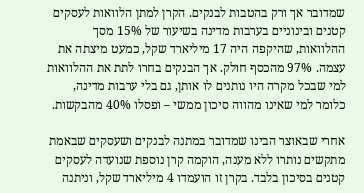שמדובר אך ורק בהטבות לבנקים. הקרן למתן הלוואות לעסקים קטנים ובינוניים בערבות מדינה בשיעור של 15% מסך ההלוואות, שהיקפה היה 17 מיליארד שקל, כמעט מיצתה את עצמה. 97% מהכסף חולק. אך הבנקים בחרו לתת את ההלוואות למי שבכל מקרה היו נותנים לו אותן, גם בלי ערבות מדינה, כלומר למי שאינו מהווה סיכון ממשי – ופסלו 40% מהבקשות.

אחרי שבאוצר הבינו שמדובר במתנה לבנקים ושעסקים שבאמת מתקשים נותרו ללא מענה, הוקמה קרן נוספת שנועדה לעסקים קטנים בסיכון בלבד. בקרן זו הועמדו 4 מיליארד שקל, וניתנה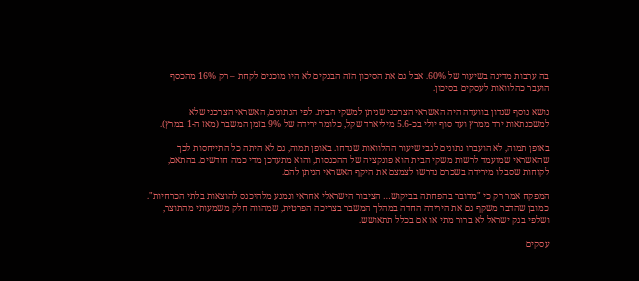בה ערבות מדינה בשיעור של 60%. אבל גם את הסיכון הזה הבנקים לא היו מוכנים לקחת – רק 16% מהכסף הועבר כהלוואות לעסקים בסיכון.

נושא נוסף שנדון בוועדה היה האשראי הצרכני שניתן למשקי הבית. לפי הנתונים, האשראי הצרכני שלא למשכנתאות ירד ממרץ ועד סוף יולי בכ-5.6 מיליארד שקל, כלומר ירידה של 9% בזמן המשבר (מאז ה-1 במרץ).

באופן תמוה, לא הועברו נתונים לגבי שיעור ההלוואות שנדחו. באופן תמוה, גם לא היתה כל התייחסות לכך שהאשראי שמועמד לרשות משקי הבית הוא פונקציה של ההכנסות, והוא מתעדכן מדי כמה חודשים. בהתאם, לקוחות שסבלו מירידה בשכרם נדרשו לצמצם את היקף האשראי הניתן להם.

המפקח אמר רק כי "מדובר בהפחתה בביקוש… הציבור הישראלי אחראי ונמנע מלהיכנס להוצאות בלתי הכרחיות". כמובן שהדבר משקף גם את הירידה החדה במהלך המשבר בצריכה הפרטית, שמהווה חלק משמעותי מהתוצר, ושלפי בנק ישראל לא ברור מתי או אם בכלל תתאושש.

עסקים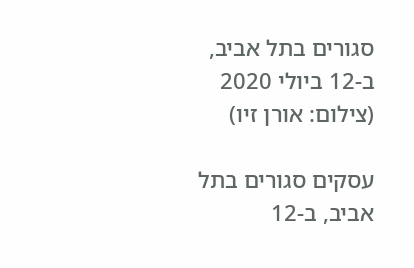סגורים בתל אביב, ב-12 ביולי 2020 (צילום: אורן זיו)

עסקים סגורים בתל אביב, ב-12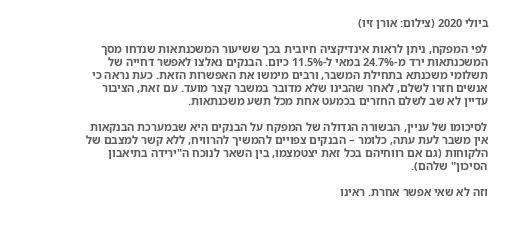ביולי 2020 (צילום: אורן זיו)

לפי המפקח, ניתן לראות אינדיקציה חיובית בכך ששיעור המשכנתאות שנדחו מסך המשכנתאות ירד מ-24.7% במאי ל-11.5% כיום. הבנקים נאלצו לאפשר דחייה של תשלומי משכנתא בתחילת המשבר, ורבים מימשו את האפשרות הזאת. כעת נראה כי אנשים חזרו לשלם, לאחר שהבינו שלא מדובר במשבר קצר מועד. עם זאת, הציבור עדיין לא שב לשלם החזרים בכמעט אחת מכל תשע משכנתאות.

לסיכומו של עניין, הבשורה הגדולה של המפקח על הבנקים היא שבמערכת הבנקאות אין משבר לעת עתה, כלומר – הבנקים צפויים להמשיך להרוויח, ללא קשר למצבם של הלקוחות (גם אם רווחיהם בכל זאת יצטמצמו, בין השאר לנוכח ה"ירידה בתיאבון הסיכון" שלהם).

וזה לא שאי אפשר אחרת. ראינו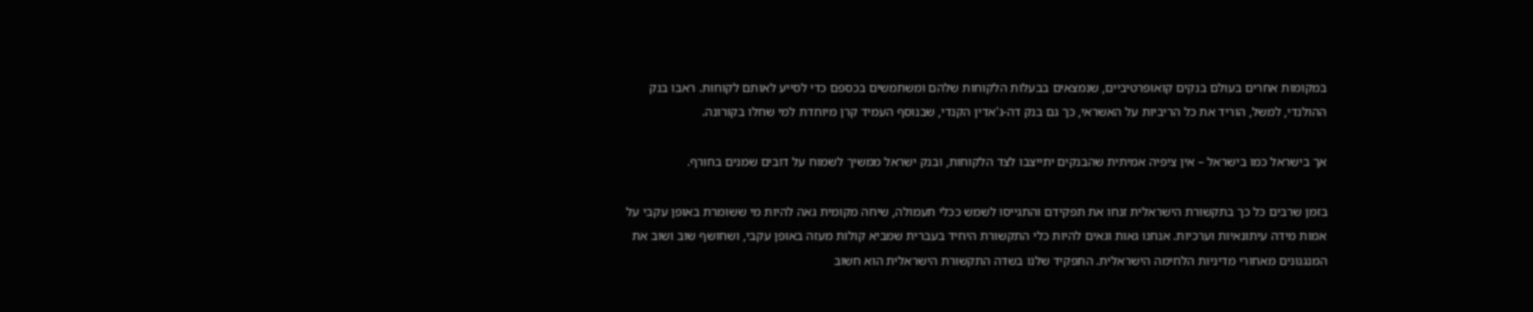במקומות אחרים בעולם בנקים קואופרטיביים, שנמצאים בבעלות הלקוחות שלהם ומשתמשים בכספם כדי לסייע לאותם לקוחות. ראבו בנק ההולנדי, למשל, הוריד את כל הריביות על האשראי, כך גם בנק דה-ג'אדין הקנדי, שבנוסף העמיד קרן מיוחדת למי שחלו בקורונה.

אך בישראל כמו בישראל – אין ציפיה אמיתית שהבנקים יתייצבו לצד הלקוחות, ובנק ישראל ממשיך לשמוח על דובים שמנים בחורף.

בזמן שרבים כל כך בתקשורת הישראלית זנחו את תפקידם והתגייסו לשמש ככלי תעמולה, שיחה מקומית גאה להיות מי ששומרת באופן עקבי על אמות מידה עיתונאיות וערכיות. אנחנו גאות וגאים להיות כלי התקשורת היחיד בעברית שמביא קולות מעזה באופן עקבי, ושחושף שוב ושוב את המנגנונים מאחורי מדיניות הלחימה הישראלית. התפקיד שלנו בשדה התקשורת הישראלית הוא חשוב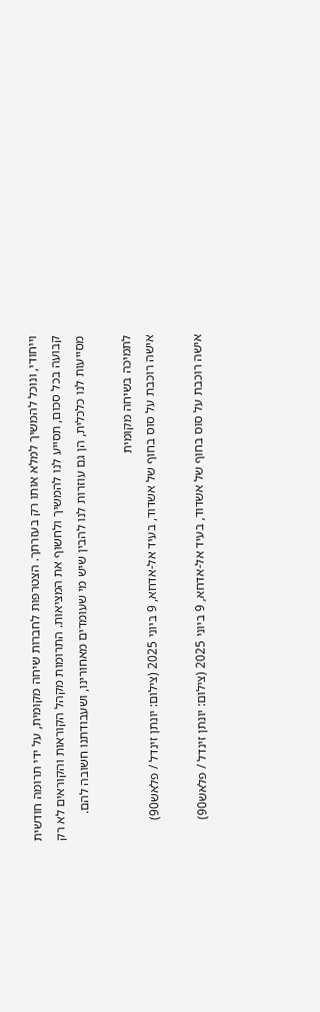וייחודי, ונוכל להמשיך למלא אותו רק בעזרתך. הצטרפות לחברות שיחה מקומית, על ידי תרומה חודשית קבועה בכל סכום, תסייע לנו להמשיך ולחשוף את המציאות. התרומות מקהל הקוראות והקוראים לא רק מסייעות לנו כלכלית, הן גם עוזרות לנו להבין שיש מי שעומדים מאחורינו, ושעבודתנו חשובה להם.

לתמיכה בשיחה מקומית
אישה רוכבת על סוס בחוף של אשדוד, בעיד אל-אדחא, 9 ביוני 2025 (צילום: יונתן זינדל / פלאש90)

אישה רוכבת על סוס בחוף של אשדוד, בעיד אל-אדחא, 9 ביוני 2025 (צילום: יונתן זינדל / פלאש90)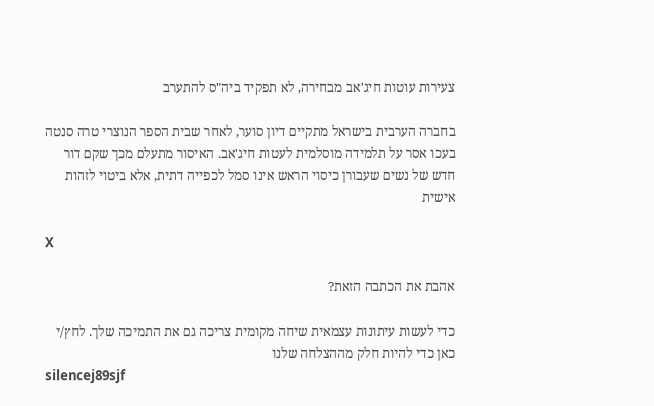צעירות עוטות חיג'אב מבחירה, לא תפקיד ביה"ס להתערב

בחברה הערבית בישראל מתקיים דיון סוער, לאחר שבית הספר הנוצרי טרה סנטה בעכו אסר על תלמידה מוסלמית לעטות חיג'אב. האיסור מתעלם מכך שקם דור חדש של נשים שעבורן כיסוי הראש אינו סמל לכפייה דתית, אלא ביטוי לזהות אישית

X

אהבת את הכתבה הזאת?

כדי לעשות עיתונות עצמאית שיחה מקומית צריכה גם את התמיכה שלך. לחץ/י כאן כדי להיות חלק מההצלחה שלנו
silencej89sjf